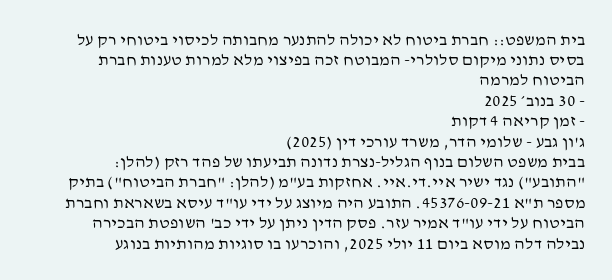בית המשפט:: חברת ביטוח לא יכולה להתנער מחבותה לכיסוי ביטוחי רק על בסיס נתוני מיקום סלולרי- המבוטח זכה בפיצוי מלא למרות טענות חברת הביטוח למרמה
- 30 בנוב׳ 2025
- זמן קריאה 4 דקות
ג'ון גבע - שלומי הדר, משרד עורכי דין (2025)
בבית משפט השלום בנוף הגליל-נצרת נדונה תביעתו של פהד רזק (להלן: "התובע") נגד ישיר איי.די.איי. אחזקות בע"מ (להלן: "חברת הביטוח") בתיק מספר ת"א 45376-09-21. התובע היה מיוצג על ידי עו"ד עיסא בשאראת וחברת הביטוח על ידי עו"ד אמיר עזר. פסק הדין ניתן על ידי כב' השופטת הבכירה נבילה דלה מוסא ביום 11 יולי 2025, והוכרעו בו סוגיות מהותיות בנוגע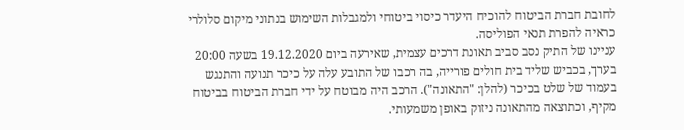לחובת חברת הביטוח להוכיח היעדר כיסוי ביטוחי ולמגבלות השימוש בנתוני מיקום סלולרי כראיה להפרת תנאי הפוליסה.
עניינו של התיק נסב סביב תאונת דרכים עצמית, שאירעה ביום 19.12.2020 בשעה 20:00 בערך, בכביש שליד בית חולים פורייה, בה רכבו של התובע עלה על כיכר תנועה והתנגש בעמוד של שלט בכיכר (להלן: "התאונה"). הרכב היה מבוטח על ידי חברת הביטוח בביטוח מקיף, וכתוצאה מהתאונה ניזוק באופן משמעותי.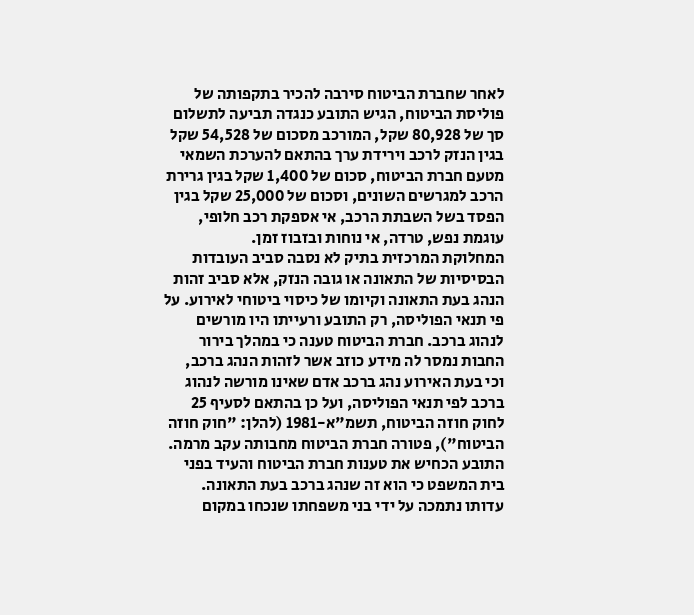לאחר שחברת הביטוח סירבה להכיר בתקפותה של פוליסת הביטוח, הגיש התובע כנגדה תביעה לתשלום סך של 80,928 שקל, המורכב מסכום של 54,528 שקל בגין הנזק לרכב וירידת ערך בהתאם להערכת השמאי מטעם חברת הביטוח, סכום של 1,400 שקל בגין גרירת הרכב למגרשים השונים, וסכום של 25,000 שקל בגין הפסד בשל השבתת הרכב, אי אספקת רכב חלופי, עוגמת נפש, טרדה, אי נוחות ובזבוז זמן.
המחלוקת המרכזית בתיק לא נסבה סביב העובדות הבסיסיות של התאונה או גובה הנזק, אלא סביב זהות הנהג בעת התאונה וקיומו של כיסוי ביטוחי לאירוע. על פי תנאי הפוליסה, רק התובע ורעייתו היו מורשים לנהוג ברכב. חברת הביטוח טענה כי במהלך בירור החבות נמסר לה מידע כוזב אשר לזהות הנהג ברכב, וכי בעת האירוע נהג ברכב אדם שאינו מורשה לנהוג ברכב לפי תנאי הפוליסה, ועל כן בהתאם לסעיף 25 לחוק חוזה הביטוח, תשמ"א-1981 (להלן: "חוק חוזה הביטוח"), פטורה חברת הביטוח מחבותה עקב מרמה.
התובע הכחיש את טענות חברת הביטוח והעיד בפני בית המשפט כי הוא זה שנהג ברכב בעת התאונה. עדותו נתמכה על ידי בני משפחתו שנכחו במקום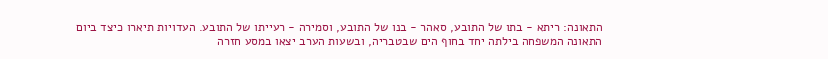התאונה: ריתא - בתו של התובע, סאהר - בנו של התובע, וסמירה - רעייתו של התובע. העדויות תיארו כיצד ביום התאונה המשפחה בילתה יחד בחוף הים שבטבריה, ובשעות הערב יצאו במסע חזרה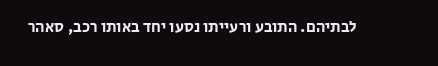לבתיהם. התובע ורעייתו נסעו יחד באותו רכב, סאהר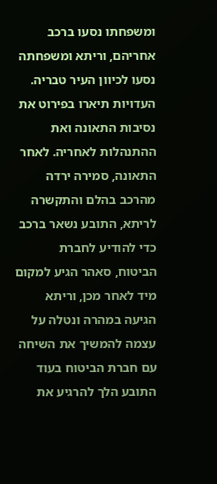ומשפחתו נסעו ברכב אחריהם, וריתא ומשפחתה נסעו לכיוון העיר טבריה.
העדויות תיארו בפירוט את נסיבות התאונה ואת ההתנהלות לאחריה. לאחר התאונה, סמירה ירדה מהרכב בהלם והתקשרה לריתא, התובע נשאר ברכב כדי להודיע לחברת הביטוח, סאהר הגיע למקום מיד לאחר מכן, וריתא הגיעה במהרה ונטלה על עצמה להמשיך את השיחה עם חברת הביטוח בעוד התובע הלך להרגיע את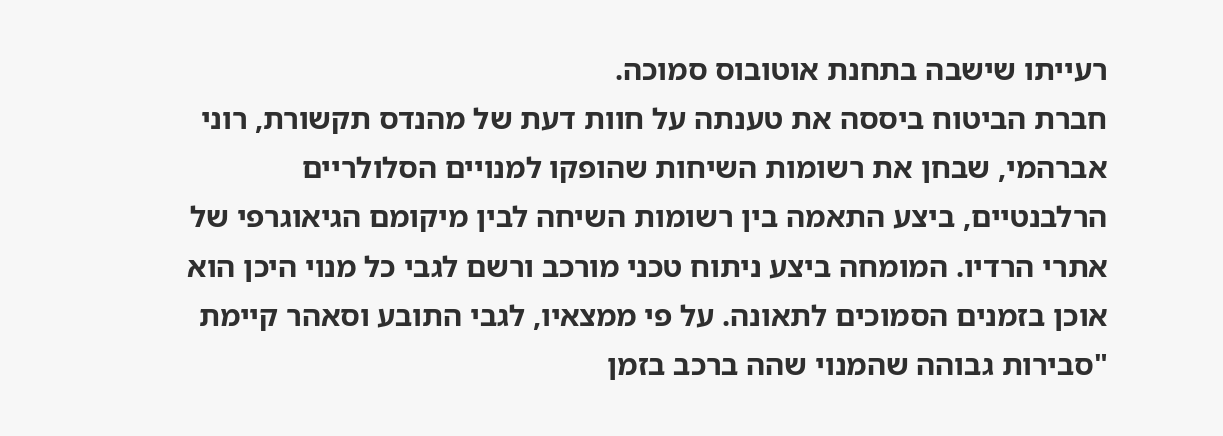רעייתו שישבה בתחנת אוטובוס סמוכה.
חברת הביטוח ביססה את טענתה על חוות דעת של מהנדס תקשורת, רוני אברהמי, שבחן את רשומות השיחות שהופקו למנויים הסלולריים הרלבנטיים, ביצע התאמה בין רשומות השיחה לבין מיקומם הגיאוגרפי של אתרי הרדיו. המומחה ביצע ניתוח טכני מורכב ורשם לגבי כל מנוי היכן הוא אוכן בזמנים הסמוכים לתאונה. על פי ממצאיו, לגבי התובע וסאהר קיימת "סבירות גבוהה שהמנוי שהה ברכב בזמן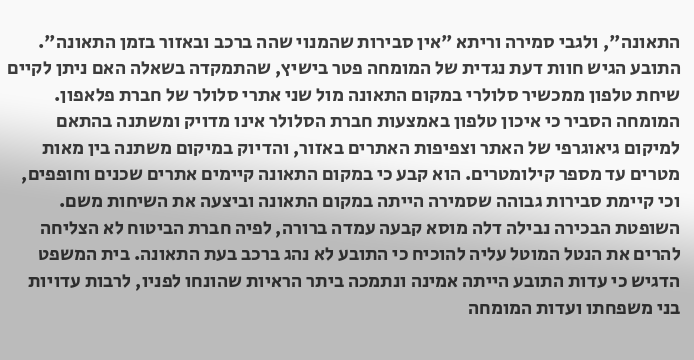התאונה", ולגבי סמירה וריתא "אין סבירות שהמנוי שהה ברכב ובאזור בזמן התאונה".
התובע הגיש חוות דעת נגדית של המומחה פטר בישיץ, שהתמקדה בשאלה האם ניתן לקיים שיחת טלפון ממכשיר סלולרי במקום התאונה מול שני אתרי סלולר של חברת פלאפון. המומחה הסביר כי איכון טלפון באמצעות חברת הסלולר אינו מדויק ומשתנה בהתאם למיקום גיאוגרפי של האתר וצפיפות האתרים באזור, והדיוק במיקום משתנה בין מאות מטרים עד מספר קילומטרים. הוא קבע כי במקום התאונה קיימים אתרים שכנים וחופפים, וכי קיימת סבירות גבוהה שסמירה הייתה במקום התאונה וביצעה את השיחות משם.
השופטת הבכירה נבילה דלה מוסא קבעה עמדה ברורה, לפיה חברת הביטוח לא הצליחה להרים את הנטל המוטל עליה להוכיח כי התובע לא נהג ברכב בעת התאונה. בית המשפט הדגיש כי עדות התובע הייתה אמינה ונתמכה ביתר הראיות שהונחו לפניו, לרבות עדויות בני משפחתו ועדות המומחה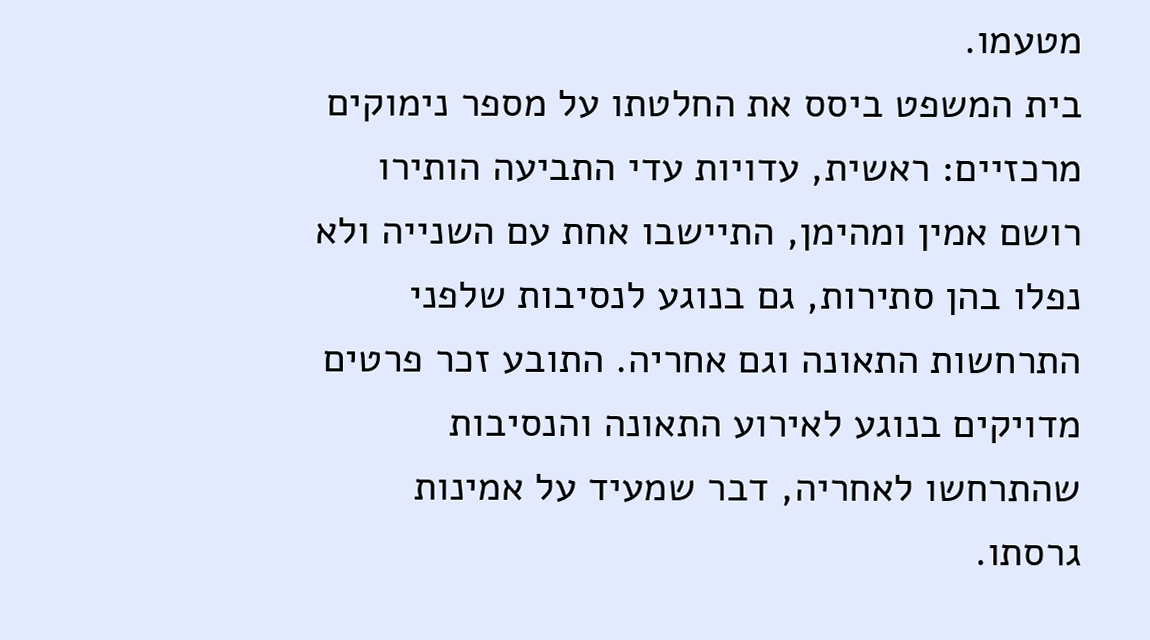מטעמו.
בית המשפט ביסס את החלטתו על מספר נימוקים מרכזיים: ראשית, עדויות עדי התביעה הותירו רושם אמין ומהימן, התיישבו אחת עם השנייה ולא נפלו בהן סתירות, גם בנוגע לנסיבות שלפני התרחשות התאונה וגם אחריה. התובע זכר פרטים מדויקים בנוגע לאירוע התאונה והנסיבות שהתרחשו לאחריה, דבר שמעיד על אמינות גרסתו.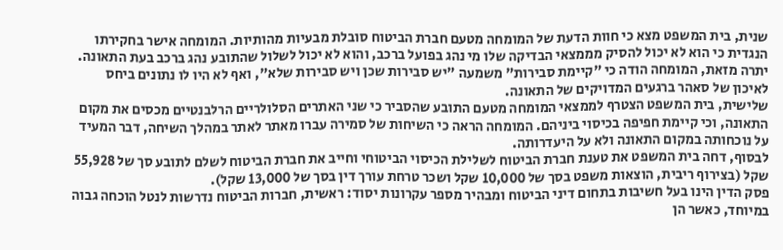שנית, בית המשפט מצא כי חוות הדעת של המומחה מטעם חברת הביטוח סובלת מבעיות מהותיות. המומחה אישר בחקירתו הנגדית כי הוא לא יכול להסיק מממצאי הבדיקה שלו מי נהג בפועל ברכב, והוא לא יכול לשלול שהתובע נהג ברכב בעת התאונה. יתרה מזאת, המומחה הודה כי "קיימת סבירות" משמעה "יש סבירות שכן ויש סבירות שלא", ואף לא היו לו נתונים ביחס לאיכון של סאהר ברגעים המדויקים של התאונה.
שלישית, בית המשפט הצטרף לממצאי המומחה מטעם התובע שהסביר כי שני האתרים הסלולריים הרלבנטיים מכסים את מקום התאונה, וכי קיימת חפיפה בכיסוי ביניהם. המומחה הראה כי השיחות של סמירה עברו מאתר לאתר במהלך השיחה, דבר המעיד על נוכחותה במקום התאונה ולא על היעדרותה.
לבסוף, דחה בית המשפט את טענת חברת הביטוח לשלילת הכיסוי הביטוחי וחייב את חברת הביטוח לשלם לתובע סך של 55,928 שקל (בצירוף ריבית, הוצאות משפט בסך של 10,000 שקל ושכר טרחת עורך דין בסך של 13,000 שקל).
פסק הדין הינו בעל חשיבות בתחום דיני הביטוח ומבהיר מספר עקרונות יסוד: ראשית, חברות הביטוח נדרשות לנטל הוכחה גבוה במיוחד, כאשר הן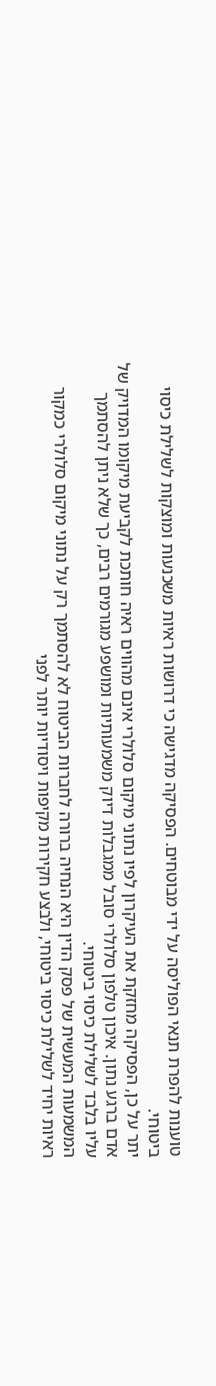טוענות להפרת תנאי הפוליסה על ידי מבוטחים. הפסיקה מדגישה כי דרושות ראיות משכנעות ומוצקות לשלילת כיסוי ביטוחי.
יתר על כן, הפסיקה מחזקת את העיקרון לפיו נתוני מיקום סלולרי אינם מהווים ראיה חותכת לקביעת מיקומו המדויק של אדם ברגע נתון. איכון טלפון סלולרי סובל ממגבלות דיוק משמעותיות ומושפע מגורמים רבים, כך שלא ניתן להסתמך עליו בלבד לשלילת כיסוי ביטוחי.
המשמעות המעשית של פסק הדין היא הנחיה ברורה לחברות הביטוח לא להסתמך רק על נתוני מיקום סלולרי כמקור ראיות יחיד לשלילת כיסוי ביטוחי, ולבצע חקירות מקיפות ויסודיות יותר לפני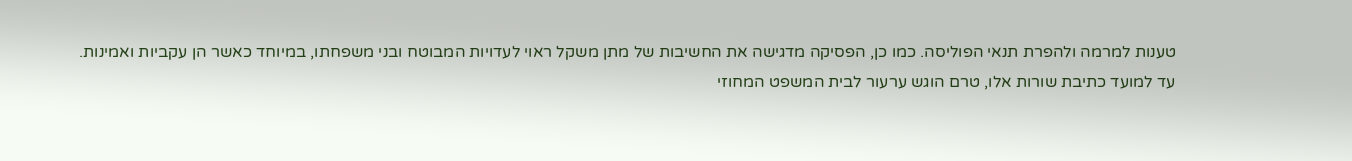טענות למרמה ולהפרת תנאי הפוליסה. כמו כן, הפסיקה מדגישה את החשיבות של מתן משקל ראוי לעדויות המבוטח ובני משפחתו, במיוחד כאשר הן עקביות ואמינות.
עד למועד כתיבת שורות אלו, טרם הוגש ערעור לבית המשפט המחוזי